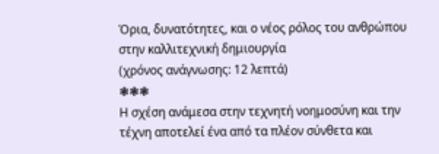Όρια, δυνατότητες, και ο νέος ρόλος του ανθρώπου στην καλλιτεχνική δημιουργία
(χρόνος ανάγνωσης: 12 λεπτά)
❃❃❃
Η σχέση ανάμεσα στην τεχνητή νοημοσύνη και την τέχνη αποτελεί ένα από τα πλέον σύνθετα και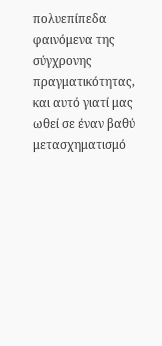πολυεπίπεδα φαινόμενα της σύγχρονης πραγματικότητας, και αυτό γιατί μας ωθεί σε έναν βαθύ μετασχηματισμό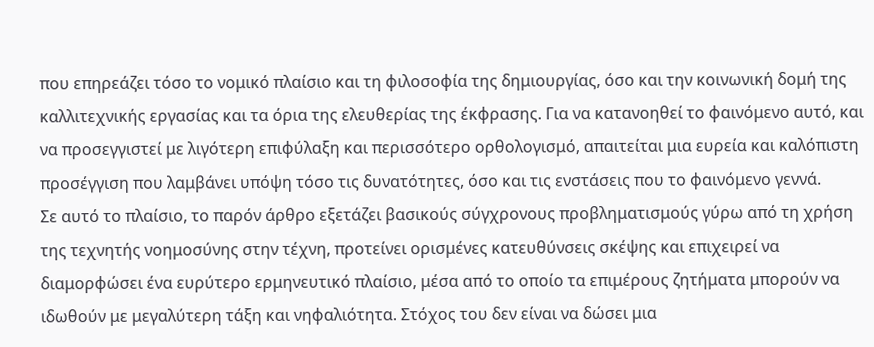που επηρεάζει τόσο το νομικό πλαίσιο και τη φιλοσοφία της δημιουργίας, όσο και την κοινωνική δομή της καλλιτεχνικής εργασίας και τα όρια της ελευθερίας της έκφρασης. Για να κατανοηθεί το φαινόμενο αυτό, και να προσεγγιστεί με λιγότερη επιφύλαξη και περισσότερο ορθολογισμό, απαιτείται μια ευρεία και καλόπιστη προσέγγιση που λαμβάνει υπόψη τόσο τις δυνατότητες, όσο και τις ενστάσεις που το φαινόμενο γεννά.
Σε αυτό το πλαίσιο, το παρόν άρθρο εξετάζει βασικούς σύγχρονους προβληματισμούς γύρω από τη χρήση της τεχνητής νοημοσύνης στην τέχνη, προτείνει ορισμένες κατευθύνσεις σκέψης και επιχειρεί να διαμορφώσει ένα ευρύτερο ερμηνευτικό πλαίσιο, μέσα από το οποίο τα επιμέρους ζητήματα μπορούν να ιδωθούν με μεγαλύτερη τάξη και νηφαλιότητα. Στόχος του δεν είναι να δώσει μια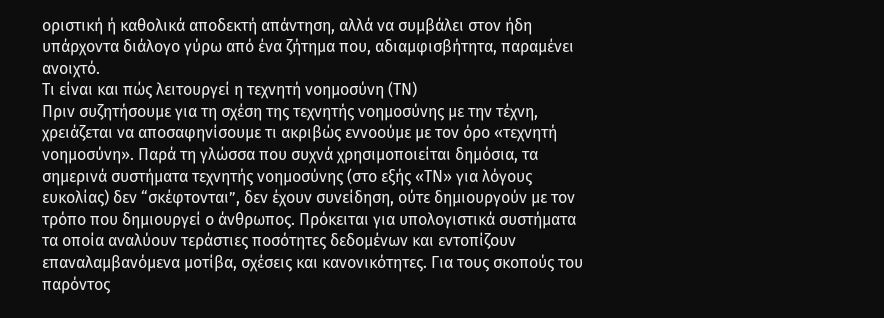οριστική ή καθολικά αποδεκτή απάντηση, αλλά να συμβάλει στον ήδη υπάρχοντα διάλογο γύρω από ένα ζήτημα που, αδιαμφισβήτητα, παραμένει ανοιχτό.
Τι είναι και πώς λειτουργεί η τεχνητή νοημοσύνη (ΤΝ)
Πριν συζητήσουμε για τη σχέση της τεχνητής νοημοσύνης με την τέχνη, χρειάζεται να αποσαφηνίσουμε τι ακριβώς εννοούμε με τον όρο «τεχνητή νοημοσύνη». Παρά τη γλώσσα που συχνά χρησιμοποιείται δημόσια, τα σημερινά συστήματα τεχνητής νοημοσύνης (στο εξής «ΤΝ» για λόγους ευκολίας) δεν “σκέφτονται”, δεν έχουν συνείδηση, ούτε δημιουργούν με τον τρόπο που δημιουργεί ο άνθρωπος. Πρόκειται για υπολογιστικά συστήματα τα οποία αναλύουν τεράστιες ποσότητες δεδομένων και εντοπίζουν επαναλαμβανόμενα μοτίβα, σχέσεις και κανονικότητες. Για τους σκοπούς του παρόντος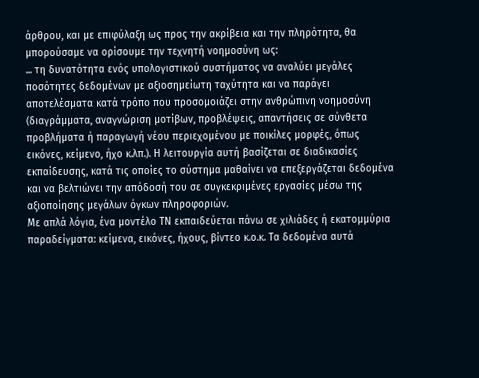άρθρου, και με επιφύλαξη ως προς την ακρίβεια και την πληρότητα, θα μπορούσαμε να ορίσουμε την τεχνητή νοημοσύνη ως:
... τη δυνατότητα ενός υπολογιστικού συστήματος να αναλύει μεγάλες ποσότητες δεδομένων με αξιοσημείωτη ταχύτητα και να παράγει αποτελέσματα κατά τρόπο που προσομοιάζει στην ανθρώπινη νοημοσύνη (διαγράμματα, αναγνώριση μοτίβων, προβλέψεις, απαντήσεις σε σύνθετα προβλήματα ή παραγωγή νέου περιεχομένου με ποικίλες μορφές, όπως εικόνες, κείμενο, ήχο κ.λπ.). Η λειτουργία αυτή βασίζεται σε διαδικασίες εκπαίδευσης, κατά τις οποίες το σύστημα μαθαίνει να επεξεργάζεται δεδομένα και να βελτιώνει την απόδοσή του σε συγκεκριμένες εργασίες μέσω της αξιοποίησης μεγάλων όγκων πληροφοριών.
Με απλά λόγια, ένα μοντέλο ΤΝ εκπαιδεύεται πάνω σε χιλιάδες ή εκατομμύρια παραδείγματα: κείμενα, εικόνες, ήχους, βίντεο κ.ο.κ. Τα δεδομένα αυτά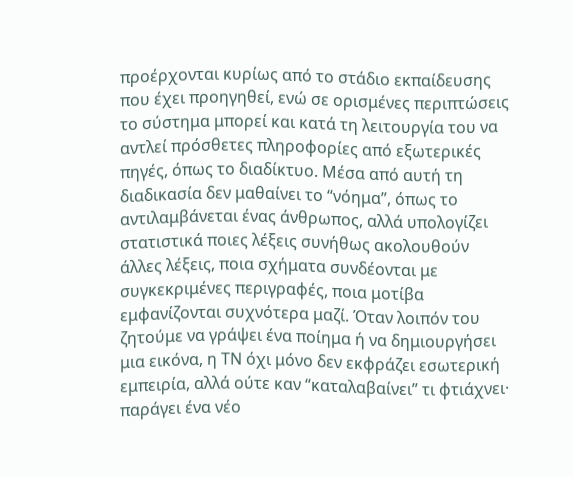προέρχονται κυρίως από το στάδιο εκπαίδευσης που έχει προηγηθεί, ενώ σε ορισμένες περιπτώσεις το σύστημα μπορεί και κατά τη λειτουργία του να αντλεί πρόσθετες πληροφορίες από εξωτερικές πηγές, όπως το διαδίκτυο. Μέσα από αυτή τη διαδικασία δεν μαθαίνει το “νόημα”, όπως το αντιλαμβάνεται ένας άνθρωπος, αλλά υπολογίζει στατιστικά ποιες λέξεις συνήθως ακολουθούν άλλες λέξεις, ποια σχήματα συνδέονται με συγκεκριμένες περιγραφές, ποια μοτίβα εμφανίζονται συχνότερα μαζί. Όταν λοιπόν του ζητούμε να γράψει ένα ποίημα ή να δημιουργήσει μια εικόνα, η ΤΝ όχι μόνο δεν εκφράζει εσωτερική εμπειρία, αλλά ούτε καν “καταλαβαίνει” τι φτιάχνει· παράγει ένα νέο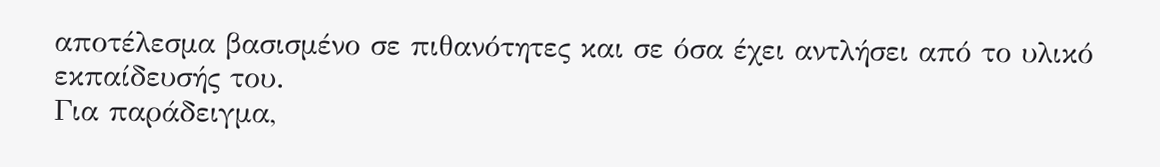αποτέλεσμα βασισμένο σε πιθανότητες και σε όσα έχει αντλήσει από το υλικό εκπαίδευσής του.
Για παράδειγμα,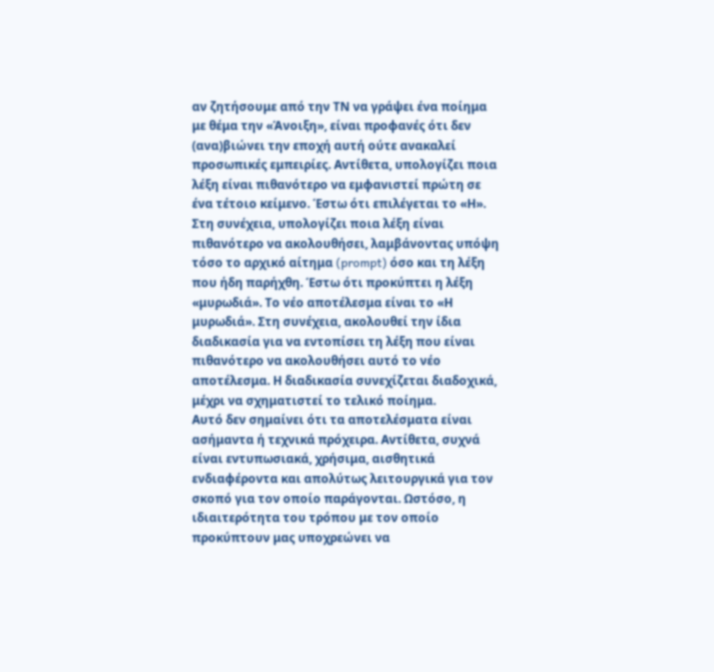αν ζητήσουμε από την ΤΝ να γράψει ένα ποίημα με θέμα την «Άνοιξη», είναι προφανές ότι δεν (ανα)βιώνει την εποχή αυτή ούτε ανακαλεί προσωπικές εμπειρίες. Αντίθετα, υπολογίζει ποια λέξη είναι πιθανότερο να εμφανιστεί πρώτη σε ένα τέτοιο κείμενο. Έστω ότι επιλέγεται το «Η». Στη συνέχεια, υπολογίζει ποια λέξη είναι πιθανότερο να ακολουθήσει, λαμβάνοντας υπόψη τόσο το αρχικό αίτημα (prompt) όσο και τη λέξη που ήδη παρήχθη. Έστω ότι προκύπτει η λέξη «μυρωδιά». Το νέο αποτέλεσμα είναι το «Η μυρωδιά». Στη συνέχεια, ακολουθεί την ίδια διαδικασία για να εντοπίσει τη λέξη που είναι πιθανότερο να ακολουθήσει αυτό το νέο αποτέλεσμα. Η διαδικασία συνεχίζεται διαδοχικά, μέχρι να σχηματιστεί το τελικό ποίημα.
Αυτό δεν σημαίνει ότι τα αποτελέσματα είναι ασήμαντα ή τεχνικά πρόχειρα. Αντίθετα, συχνά είναι εντυπωσιακά, χρήσιμα, αισθητικά ενδιαφέροντα και απολύτως λειτουργικά για τον σκοπό για τον οποίο παράγονται. Ωστόσο, η ιδιαιτερότητα του τρόπου με τον οποίο προκύπτουν μας υποχρεώνει να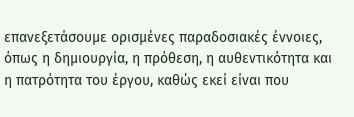επανεξετάσουμε ορισμένες παραδοσιακές έννοιες, όπως η δημιουργία, η πρόθεση, η αυθεντικότητα και η πατρότητα του έργου, καθώς εκεί είναι που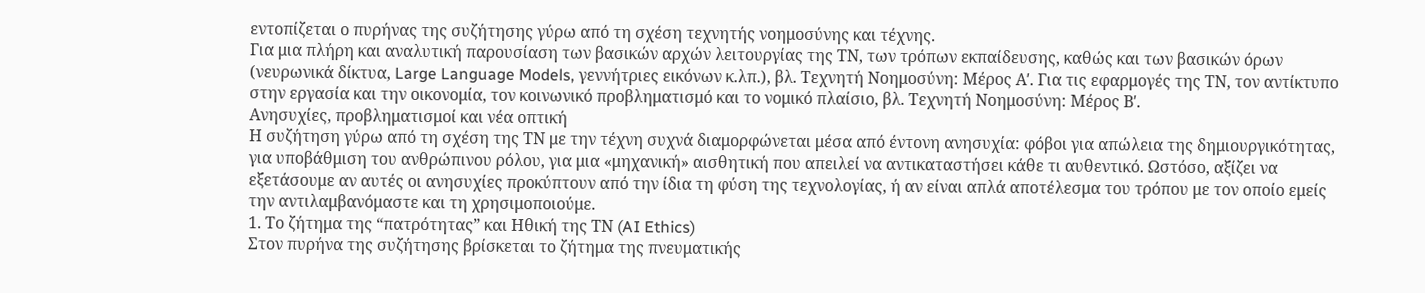εντοπίζεται ο πυρήνας της συζήτησης γύρω από τη σχέση τεχνητής νοημοσύνης και τέχνης.
Για μια πλήρη και αναλυτική παρουσίαση των βασικών αρχών λειτουργίας της ΤΝ, των τρόπων εκπαίδευσης, καθώς και των βασικών όρων (νευρωνικά δίκτυα, Large Language Models, γεννήτριες εικόνων κ.λπ.), βλ. Τεχνητή Νοημοσύνη: Μέρος Αʹ. Για τις εφαρμογές της ΤΝ, τον αντίκτυπο στην εργασία και την οικονομία, τον κοινωνικό προβληματισμό και το νομικό πλαίσιο, βλ. Τεχνητή Νοημοσύνη: Μέρος Βʹ.
Ανησυχίες, προβληματισμοί και νέα οπτική
Η συζήτηση γύρω από τη σχέση της ΤΝ με την τέχνη συχνά διαμορφώνεται μέσα από έντονη ανησυχία: φόβοι για απώλεια της δημιουργικότητας, για υποβάθμιση του ανθρώπινου ρόλου, για μια «μηχανική» αισθητική που απειλεί να αντικαταστήσει κάθε τι αυθεντικό. Ωστόσο, αξίζει να εξετάσουμε αν αυτές οι ανησυχίες προκύπτουν από την ίδια τη φύση της τεχνολογίας, ή αν είναι απλά αποτέλεσμα του τρόπου με τον οποίο εμείς την αντιλαμβανόμαστε και τη χρησιμοποιούμε.
1. Το ζήτημα της “πατρότητας” και Ηθική της ΤΝ (AI Ethics)
Στον πυρήνα της συζήτησης βρίσκεται το ζήτημα της πνευματικής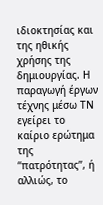ιδιοκτησίας και της ηθικής χρήσης της δημιουργίας. Η παραγωγή έργων τέχνης μέσω ΤΝ εγείρει το καίριο ερώτημα της “πατρότητας”, ή αλλιώς, το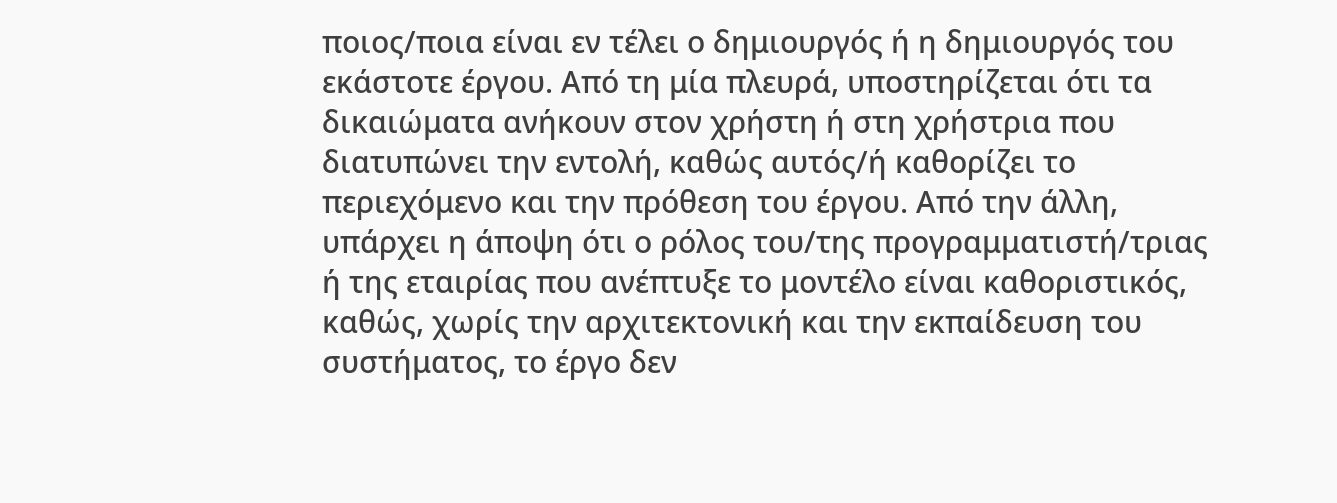ποιος/ποια είναι εν τέλει ο δημιουργός ή η δημιουργός του εκάστοτε έργου. Από τη μία πλευρά, υποστηρίζεται ότι τα δικαιώματα ανήκουν στον χρήστη ή στη χρήστρια που διατυπώνει την εντολή, καθώς αυτός/ή καθορίζει το περιεχόμενο και την πρόθεση του έργου. Από την άλλη, υπάρχει η άποψη ότι ο ρόλος του/της προγραμματιστή/τριας ή της εταιρίας που ανέπτυξε το μοντέλο είναι καθοριστικός, καθώς, χωρίς την αρχιτεκτονική και την εκπαίδευση του συστήματος, το έργο δεν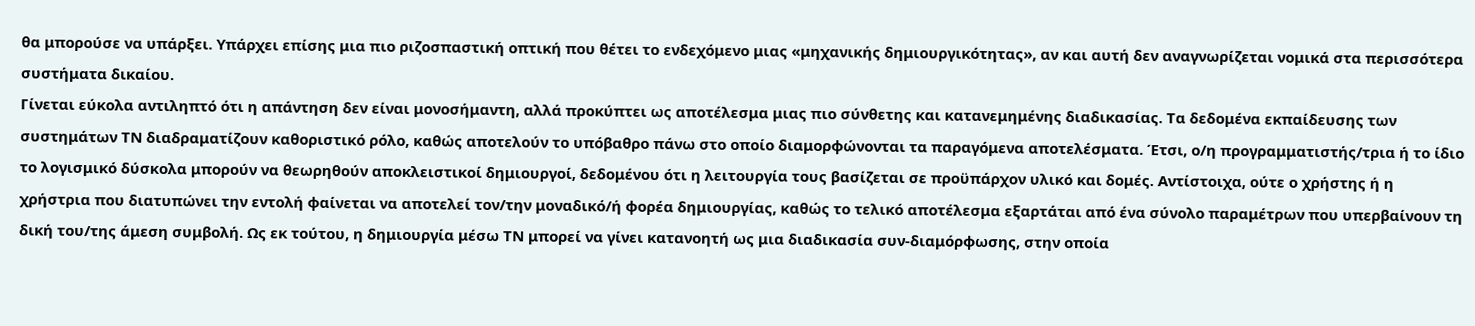θα μπορούσε να υπάρξει. Υπάρχει επίσης μια πιο ριζοσπαστική οπτική που θέτει το ενδεχόμενο μιας «μηχανικής δημιουργικότητας», αν και αυτή δεν αναγνωρίζεται νομικά στα περισσότερα συστήματα δικαίου.
Γίνεται εύκολα αντιληπτό ότι η απάντηση δεν είναι μονοσήμαντη, αλλά προκύπτει ως αποτέλεσμα μιας πιο σύνθετης και κατανεμημένης διαδικασίας. Τα δεδομένα εκπαίδευσης των συστημάτων ΤΝ διαδραματίζουν καθοριστικό ρόλο, καθώς αποτελούν το υπόβαθρο πάνω στο οποίο διαμορφώνονται τα παραγόμενα αποτελέσματα. Έτσι, ο/η προγραμματιστής/τρια ή το ίδιο το λογισμικό δύσκολα μπορούν να θεωρηθούν αποκλειστικοί δημιουργοί, δεδομένου ότι η λειτουργία τους βασίζεται σε προϋπάρχον υλικό και δομές. Αντίστοιχα, ούτε ο χρήστης ή η χρήστρια που διατυπώνει την εντολή φαίνεται να αποτελεί τον/την μοναδικό/ή φορέα δημιουργίας, καθώς το τελικό αποτέλεσμα εξαρτάται από ένα σύνολο παραμέτρων που υπερβαίνουν τη δική του/της άμεση συμβολή. Ως εκ τούτου, η δημιουργία μέσω ΤΝ μπορεί να γίνει κατανοητή ως μια διαδικασία συν-διαμόρφωσης, στην οποία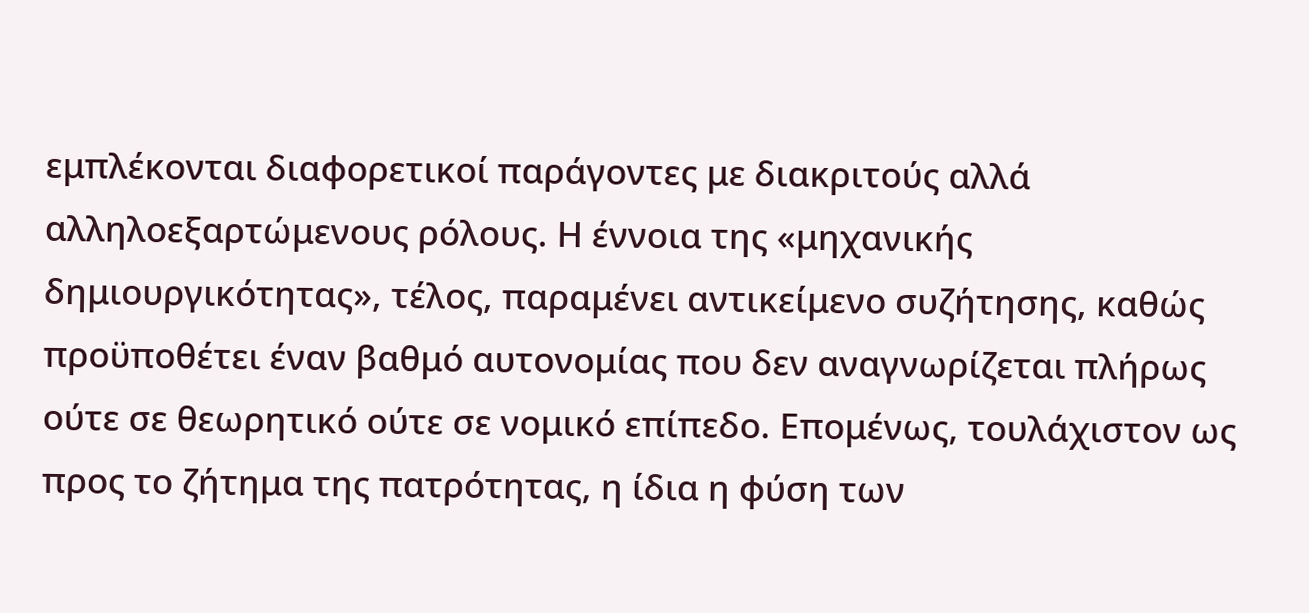εμπλέκονται διαφορετικοί παράγοντες με διακριτούς αλλά αλληλοεξαρτώμενους ρόλους. Η έννοια της «μηχανικής δημιουργικότητας», τέλος, παραμένει αντικείμενο συζήτησης, καθώς προϋποθέτει έναν βαθμό αυτονομίας που δεν αναγνωρίζεται πλήρως ούτε σε θεωρητικό ούτε σε νομικό επίπεδο. Επομένως, τουλάχιστον ως προς το ζήτημα της πατρότητας, η ίδια η φύση των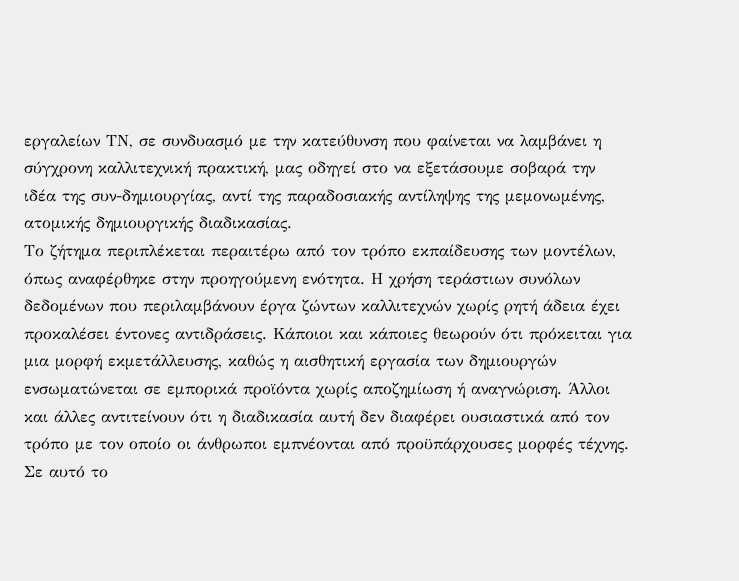εργαλείων ΤΝ, σε συνδυασμό με την κατεύθυνση που φαίνεται να λαμβάνει η σύγχρονη καλλιτεχνική πρακτική, μας οδηγεί στο να εξετάσουμε σοβαρά την ιδέα της συν-δημιουργίας, αντί της παραδοσιακής αντίληψης της μεμονωμένης, ατομικής δημιουργικής διαδικασίας.
Το ζήτημα περιπλέκεται περαιτέρω από τον τρόπο εκπαίδευσης των μοντέλων, όπως αναφέρθηκε στην προηγούμενη ενότητα. Η χρήση τεράστιων συνόλων δεδομένων που περιλαμβάνουν έργα ζώντων καλλιτεχνών χωρίς ρητή άδεια έχει προκαλέσει έντονες αντιδράσεις. Κάποιοι και κάποιες θεωρούν ότι πρόκειται για μια μορφή εκμετάλλευσης, καθώς η αισθητική εργασία των δημιουργών ενσωματώνεται σε εμπορικά προϊόντα χωρίς αποζημίωση ή αναγνώριση. Άλλοι και άλλες αντιτείνουν ότι η διαδικασία αυτή δεν διαφέρει ουσιαστικά από τον τρόπο με τον οποίο οι άνθρωποι εμπνέονται από προϋπάρχουσες μορφές τέχνης. Σε αυτό το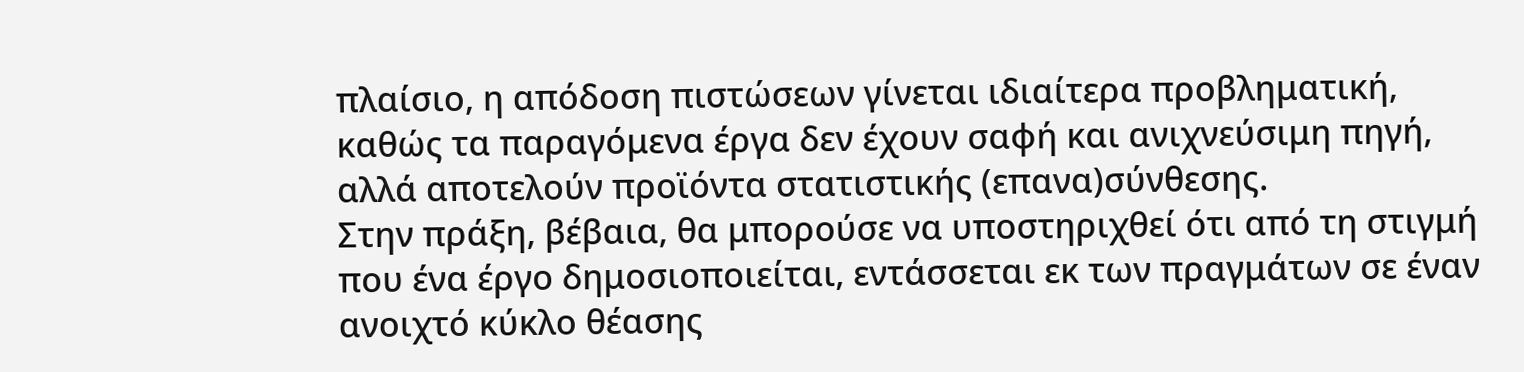πλαίσιο, η απόδοση πιστώσεων γίνεται ιδιαίτερα προβληματική, καθώς τα παραγόμενα έργα δεν έχουν σαφή και ανιχνεύσιμη πηγή, αλλά αποτελούν προϊόντα στατιστικής (επανα)σύνθεσης.
Στην πράξη, βέβαια, θα μπορούσε να υποστηριχθεί ότι από τη στιγμή που ένα έργο δημοσιοποιείται, εντάσσεται εκ των πραγμάτων σε έναν ανοιχτό κύκλο θέασης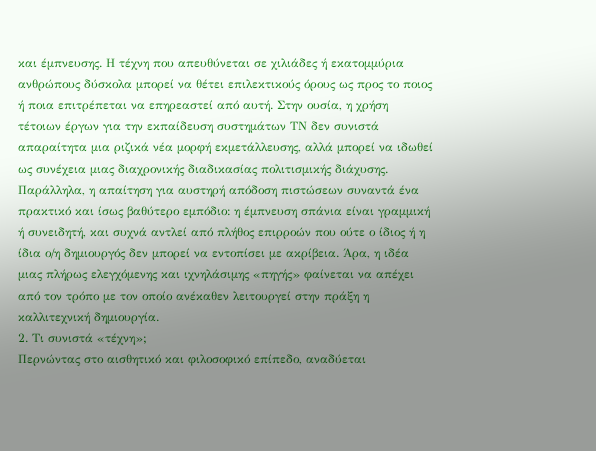και έμπνευσης. Η τέχνη που απευθύνεται σε χιλιάδες ή εκατομμύρια ανθρώπους δύσκολα μπορεί να θέτει επιλεκτικούς όρους ως προς το ποιος ή ποια επιτρέπεται να επηρεαστεί από αυτή. Στην ουσία, η χρήση τέτοιων έργων για την εκπαίδευση συστημάτων ΤΝ δεν συνιστά απαραίτητα μια ριζικά νέα μορφή εκμετάλλευσης, αλλά μπορεί να ιδωθεί ως συνέχεια μιας διαχρονικής διαδικασίας πολιτισμικής διάχυσης. Παράλληλα, η απαίτηση για αυστηρή απόδοση πιστώσεων συναντά ένα πρακτικό και ίσως βαθύτερο εμπόδιο: η έμπνευση σπάνια είναι γραμμική ή συνειδητή, και συχνά αντλεί από πλήθος επιρροών που ούτε ο ίδιος ή η ίδια ο/η δημιουργός δεν μπορεί να εντοπίσει με ακρίβεια. Άρα, η ιδέα μιας πλήρως ελεγχόμενης και ιχνηλάσιμης «πηγής» φαίνεται να απέχει από τον τρόπο με τον οποίο ανέκαθεν λειτουργεί στην πράξη η καλλιτεχνική δημιουργία.
2. Τι συνιστά «τέχνη»;
Περνώντας στο αισθητικό και φιλοσοφικό επίπεδο, αναδύεται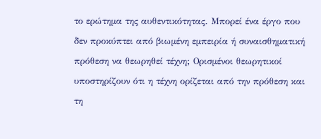το ερώτημα της αυθεντικότητας. Μπορεί ένα έργο που δεν προκύπτει από βιωμένη εμπειρία ή συναισθηματική πρόθεση να θεωρηθεί τέχνη; Ορισμένοι θεωρητικοί υποστηρίζουν ότι η τέχνη ορίζεται από την πρόθεση και τη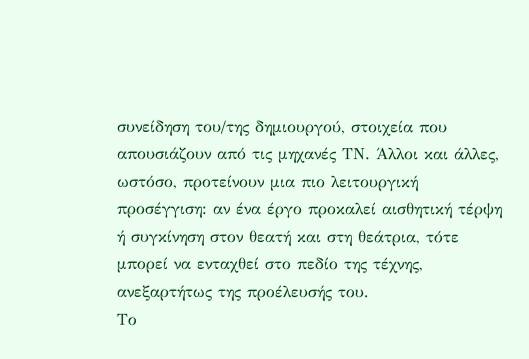συνείδηση του/της δημιουργού, στοιχεία που απουσιάζουν από τις μηχανές ΤΝ. Άλλοι και άλλες, ωστόσο, προτείνουν μια πιο λειτουργική προσέγγιση: αν ένα έργο προκαλεί αισθητική τέρψη ή συγκίνηση στον θεατή και στη θεάτρια, τότε μπορεί να ενταχθεί στο πεδίο της τέχνης, ανεξαρτήτως της προέλευσής του.
Το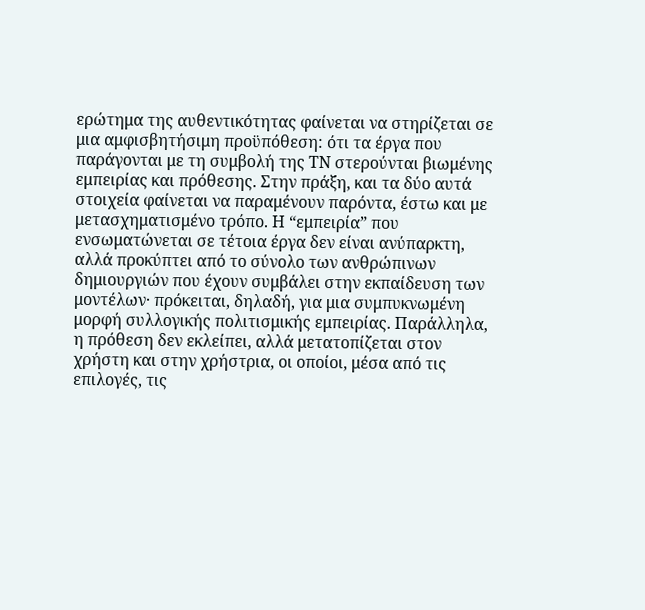ερώτημα της αυθεντικότητας φαίνεται να στηρίζεται σε μια αμφισβητήσιμη προϋπόθεση: ότι τα έργα που παράγονται με τη συμβολή της ΤΝ στερούνται βιωμένης εμπειρίας και πρόθεσης. Στην πράξη, και τα δύο αυτά στοιχεία φαίνεται να παραμένουν παρόντα, έστω και με μετασχηματισμένο τρόπο. Η “εμπειρία” που ενσωματώνεται σε τέτοια έργα δεν είναι ανύπαρκτη, αλλά προκύπτει από το σύνολο των ανθρώπινων δημιουργιών που έχουν συμβάλει στην εκπαίδευση των μοντέλων· πρόκειται, δηλαδή, για μια συμπυκνωμένη μορφή συλλογικής πολιτισμικής εμπειρίας. Παράλληλα, η πρόθεση δεν εκλείπει, αλλά μετατοπίζεται στον χρήστη και στην χρήστρια, οι οποίοι, μέσα από τις επιλογές, τις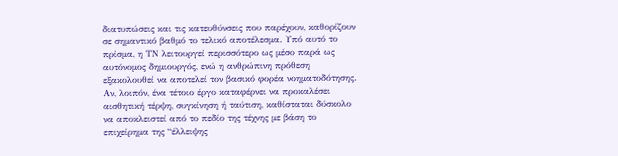διατυπώσεις και τις κατευθύνσεις που παρέχουν, καθορίζουν σε σημαντικό βαθμό το τελικό αποτέλεσμα. Υπό αυτό το πρίσμα, η ΤΝ λειτουργεί περισσότερο ως μέσο παρά ως αυτόνομος δημιουργός, ενώ η ανθρώπινη πρόθεση εξακολουθεί να αποτελεί τον βασικό φορέα νοηματοδότησης. Αν, λοιπόν, ένα τέτοιο έργο καταφέρνει να προκαλέσει αισθητική τέρψη, συγκίνηση ή ταύτιση, καθίσταται δύσκολο να αποκλειστεί από το πεδίο της τέχνης με βάση το επιχείρημα της “έλλειψης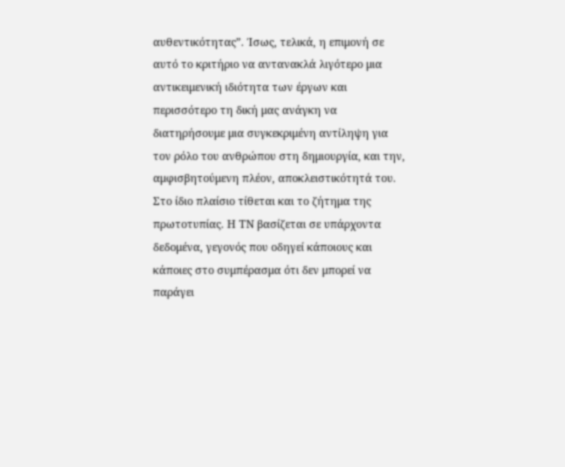αυθεντικότητας”. Ίσως, τελικά, η επιμονή σε αυτό το κριτήριο να αντανακλά λιγότερο μια αντικειμενική ιδιότητα των έργων και περισσότερο τη δική μας ανάγκη να διατηρήσουμε μια συγκεκριμένη αντίληψη για τον ρόλο του ανθρώπου στη δημιουργία, και την, αμφισβητούμενη πλέον, αποκλειστικότητά του.
Στο ίδιο πλαίσιο τίθεται και το ζήτημα της πρωτοτυπίας. Η ΤΝ βασίζεται σε υπάρχοντα δεδομένα, γεγονός που οδηγεί κάποιους και κάποιες στο συμπέρασμα ότι δεν μπορεί να παράγει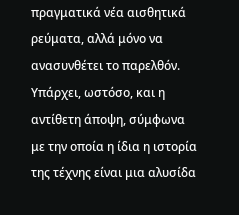πραγματικά νέα αισθητικά ρεύματα, αλλά μόνο να ανασυνθέτει το παρελθόν. Υπάρχει, ωστόσο, και η αντίθετη άποψη, σύμφωνα με την οποία η ίδια η ιστορία της τέχνης είναι μια αλυσίδα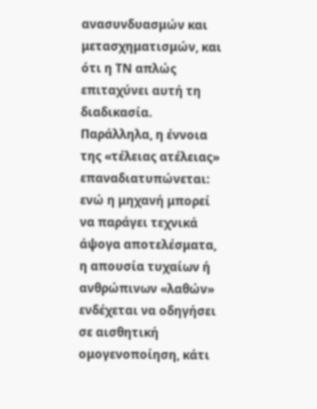ανασυνδυασμών και μετασχηματισμών, και ότι η ΤΝ απλώς επιταχύνει αυτή τη διαδικασία. Παράλληλα, η έννοια της «τέλειας ατέλειας» επαναδιατυπώνεται: ενώ η μηχανή μπορεί να παράγει τεχνικά άψογα αποτελέσματα, η απουσία τυχαίων ή ανθρώπινων «λαθών» ενδέχεται να οδηγήσει σε αισθητική ομογενοποίηση, κάτι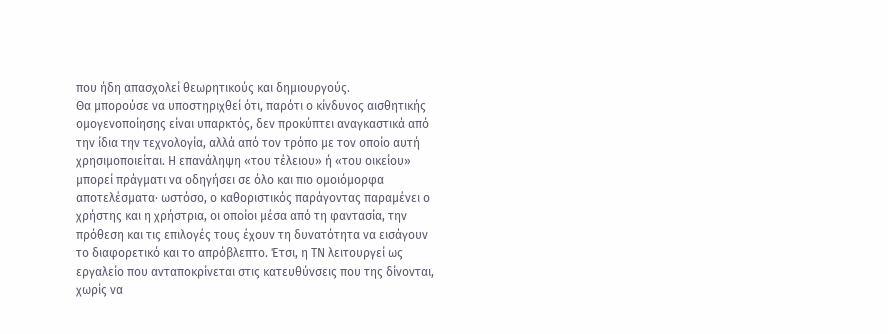που ήδη απασχολεί θεωρητικούς και δημιουργούς.
Θα μπορούσε να υποστηριχθεί ότι, παρότι ο κίνδυνος αισθητικής ομογενοποίησης είναι υπαρκτός, δεν προκύπτει αναγκαστικά από την ίδια την τεχνολογία, αλλά από τον τρόπο με τον οποίο αυτή χρησιμοποιείται. Η επανάληψη «του τέλειου» ή «του οικείου» μπορεί πράγματι να οδηγήσει σε όλο και πιο ομοιόμορφα αποτελέσματα· ωστόσο, ο καθοριστικός παράγοντας παραμένει ο χρήστης και η χρήστρια, οι οποίοι μέσα από τη φαντασία, την πρόθεση και τις επιλογές τους έχουν τη δυνατότητα να εισάγουν το διαφορετικό και το απρόβλεπτο. Έτσι, η ΤΝ λειτουργεί ως εργαλείο που ανταποκρίνεται στις κατευθύνσεις που της δίνονται, χωρίς να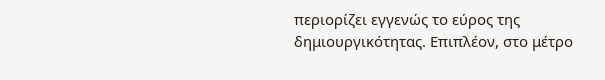περιορίζει εγγενώς το εύρος της δημιουργικότητας. Επιπλέον, στο μέτρο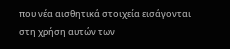που νέα αισθητικά στοιχεία εισάγονται στη χρήση αυτών των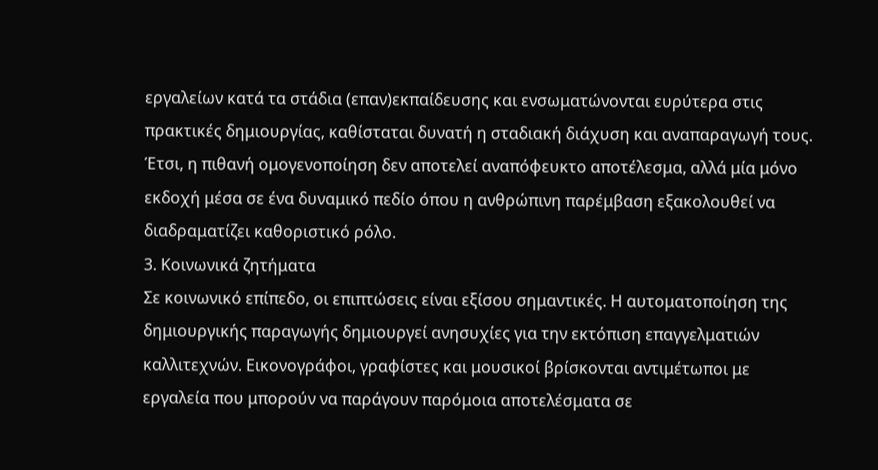εργαλείων κατά τα στάδια (επαν)εκπαίδευσης και ενσωματώνονται ευρύτερα στις πρακτικές δημιουργίας, καθίσταται δυνατή η σταδιακή διάχυση και αναπαραγωγή τους. Έτσι, η πιθανή ομογενοποίηση δεν αποτελεί αναπόφευκτο αποτέλεσμα, αλλά μία μόνο εκδοχή μέσα σε ένα δυναμικό πεδίο όπου η ανθρώπινη παρέμβαση εξακολουθεί να διαδραματίζει καθοριστικό ρόλο.
3. Κοινωνικά ζητήματα
Σε κοινωνικό επίπεδο, οι επιπτώσεις είναι εξίσου σημαντικές. Η αυτοματοποίηση της δημιουργικής παραγωγής δημιουργεί ανησυχίες για την εκτόπιση επαγγελματιών καλλιτεχνών. Εικονογράφοι, γραφίστες και μουσικοί βρίσκονται αντιμέτωποι με εργαλεία που μπορούν να παράγουν παρόμοια αποτελέσματα σε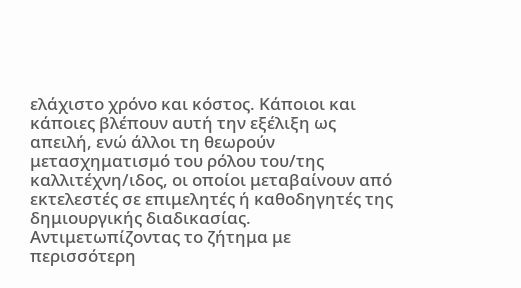ελάχιστο χρόνο και κόστος. Κάποιοι και κάποιες βλέπουν αυτή την εξέλιξη ως απειλή, ενώ άλλοι τη θεωρούν μετασχηματισμό του ρόλου του/της καλλιτέχνη/ιδος, οι οποίοι μεταβαίνουν από εκτελεστές σε επιμελητές ή καθοδηγητές της δημιουργικής διαδικασίας.
Αντιμετωπίζοντας το ζήτημα με περισσότερη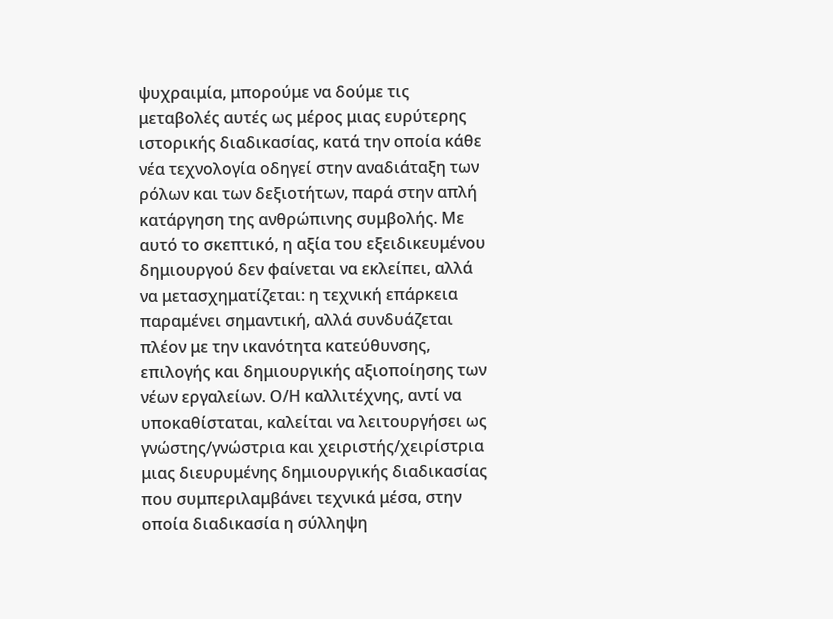ψυχραιμία, μπορούμε να δούμε τις μεταβολές αυτές ως μέρος μιας ευρύτερης ιστορικής διαδικασίας, κατά την οποία κάθε νέα τεχνολογία οδηγεί στην αναδιάταξη των ρόλων και των δεξιοτήτων, παρά στην απλή κατάργηση της ανθρώπινης συμβολής. Με αυτό το σκεπτικό, η αξία του εξειδικευμένου δημιουργού δεν φαίνεται να εκλείπει, αλλά να μετασχηματίζεται: η τεχνική επάρκεια παραμένει σημαντική, αλλά συνδυάζεται πλέον με την ικανότητα κατεύθυνσης, επιλογής και δημιουργικής αξιοποίησης των νέων εργαλείων. Ο/Η καλλιτέχνης, αντί να υποκαθίσταται, καλείται να λειτουργήσει ως γνώστης/γνώστρια και χειριστής/χειρίστρια μιας διευρυμένης δημιουργικής διαδικασίας που συμπεριλαμβάνει τεχνικά μέσα, στην οποία διαδικασία η σύλληψη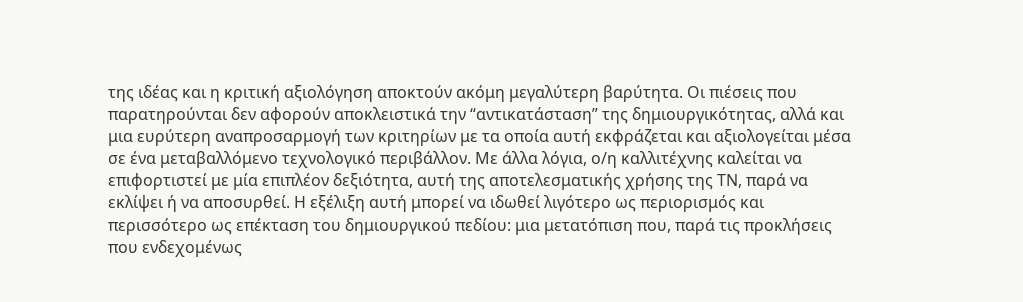της ιδέας και η κριτική αξιολόγηση αποκτούν ακόμη μεγαλύτερη βαρύτητα. Οι πιέσεις που παρατηρούνται δεν αφορούν αποκλειστικά την “αντικατάσταση” της δημιουργικότητας, αλλά και μια ευρύτερη αναπροσαρμογή των κριτηρίων με τα οποία αυτή εκφράζεται και αξιολογείται μέσα σε ένα μεταβαλλόμενο τεχνολογικό περιβάλλον. Με άλλα λόγια, ο/η καλλιτέχνης καλείται να επιφορτιστεί με μία επιπλέον δεξιότητα, αυτή της αποτελεσματικής χρήσης της ΤΝ, παρά να εκλίψει ή να αποσυρθεί. Η εξέλιξη αυτή μπορεί να ιδωθεί λιγότερο ως περιορισμός και περισσότερο ως επέκταση του δημιουργικού πεδίου: μια μετατόπιση που, παρά τις προκλήσεις που ενδεχομένως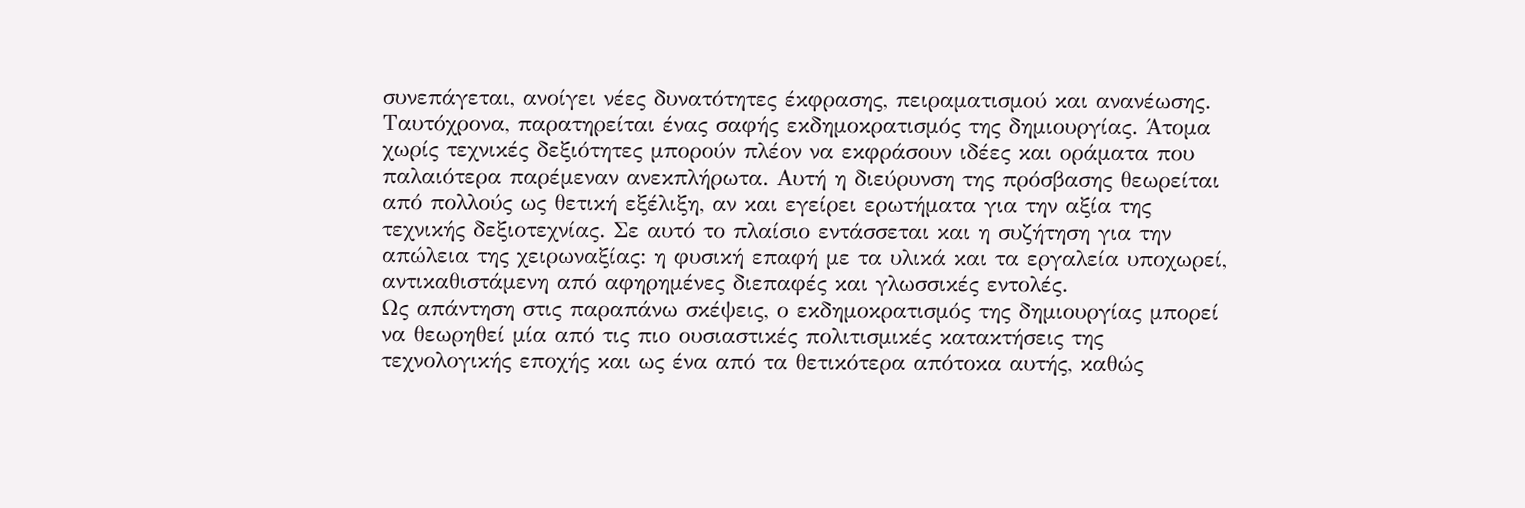συνεπάγεται, ανοίγει νέες δυνατότητες έκφρασης, πειραματισμού και ανανέωσης.
Ταυτόχρονα, παρατηρείται ένας σαφής εκδημοκρατισμός της δημιουργίας. Άτομα χωρίς τεχνικές δεξιότητες μπορούν πλέον να εκφράσουν ιδέες και οράματα που παλαιότερα παρέμεναν ανεκπλήρωτα. Αυτή η διεύρυνση της πρόσβασης θεωρείται από πολλούς ως θετική εξέλιξη, αν και εγείρει ερωτήματα για την αξία της τεχνικής δεξιοτεχνίας. Σε αυτό το πλαίσιο εντάσσεται και η συζήτηση για την απώλεια της χειρωναξίας: η φυσική επαφή με τα υλικά και τα εργαλεία υποχωρεί, αντικαθιστάμενη από αφηρημένες διεπαφές και γλωσσικές εντολές.
Ως απάντηση στις παραπάνω σκέψεις, ο εκδημοκρατισμός της δημιουργίας μπορεί να θεωρηθεί μία από τις πιο ουσιαστικές πολιτισμικές κατακτήσεις της τεχνολογικής εποχής και ως ένα από τα θετικότερα απότοκα αυτής, καθώς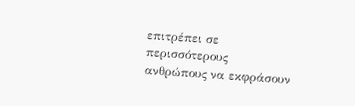επιτρέπει σε περισσότερους ανθρώπους να εκφράσουν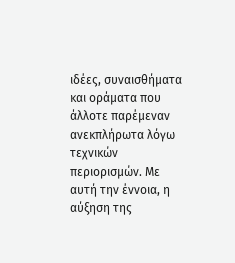ιδέες, συναισθήματα και οράματα που άλλοτε παρέμεναν ανεκπλήρωτα λόγω τεχνικών περιορισμών. Με αυτή την έννοια, η αύξηση της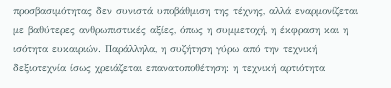προσβασιμότητας δεν συνιστά υποβάθμιση της τέχνης, αλλά εναρμονίζεται με βαθύτερες ανθρωπιστικές αξίες, όπως η συμμετοχή, η έκφραση και η ισότητα ευκαιριών. Παράλληλα, η συζήτηση γύρω από την τεχνική δεξιοτεχνία ίσως χρειάζεται επανατοποθέτηση: η τεχνική αρτιότητα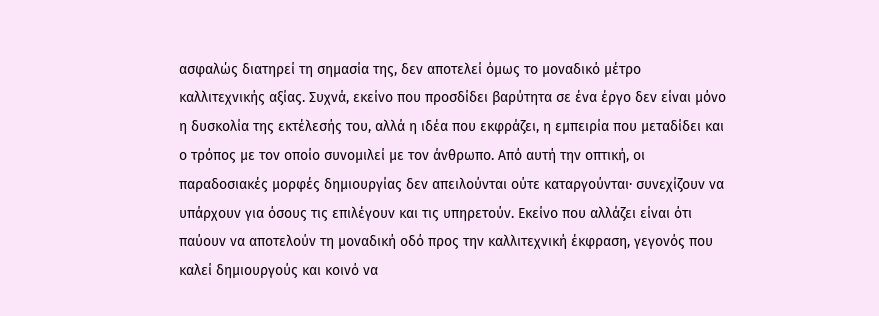ασφαλώς διατηρεί τη σημασία της, δεν αποτελεί όμως το μοναδικό μέτρο καλλιτεχνικής αξίας. Συχνά, εκείνο που προσδίδει βαρύτητα σε ένα έργο δεν είναι μόνο η δυσκολία της εκτέλεσής του, αλλά η ιδέα που εκφράζει, η εμπειρία που μεταδίδει και ο τρόπος με τον οποίο συνομιλεί με τον άνθρωπο. Από αυτή την οπτική, οι παραδοσιακές μορφές δημιουργίας δεν απειλούνται ούτε καταργούνται· συνεχίζουν να υπάρχουν για όσους τις επιλέγουν και τις υπηρετούν. Εκείνο που αλλάζει είναι ότι παύουν να αποτελούν τη μοναδική οδό προς την καλλιτεχνική έκφραση, γεγονός που καλεί δημιουργούς και κοινό να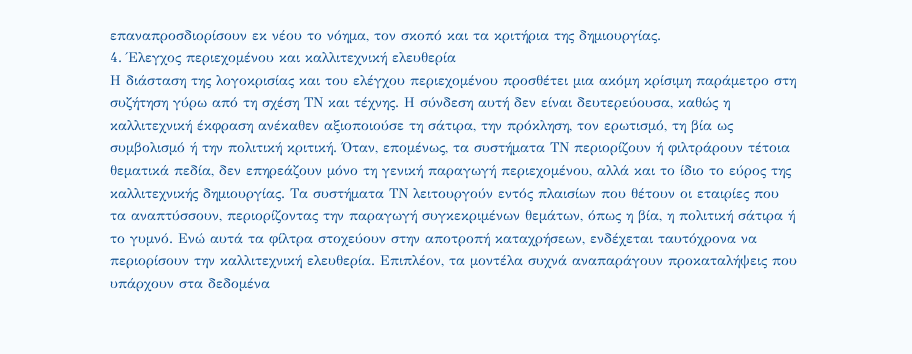επαναπροσδιορίσουν εκ νέου το νόημα, τον σκοπό και τα κριτήρια της δημιουργίας.
4. Έλεγχος περιεχομένου και καλλιτεχνική ελευθερία
Η διάσταση της λογοκρισίας και του ελέγχου περιεχομένου προσθέτει μια ακόμη κρίσιμη παράμετρο στη συζήτηση γύρω από τη σχέση ΤΝ και τέχνης. Η σύνδεση αυτή δεν είναι δευτερεύουσα, καθώς η καλλιτεχνική έκφραση ανέκαθεν αξιοποιούσε τη σάτιρα, την πρόκληση, τον ερωτισμό, τη βία ως συμβολισμό ή την πολιτική κριτική. Όταν, επομένως, τα συστήματα ΤΝ περιορίζουν ή φιλτράρουν τέτοια θεματικά πεδία, δεν επηρεάζουν μόνο τη γενική παραγωγή περιεχομένου, αλλά και το ίδιο το εύρος της καλλιτεχνικής δημιουργίας. Τα συστήματα ΤΝ λειτουργούν εντός πλαισίων που θέτουν οι εταιρίες που τα αναπτύσσουν, περιορίζοντας την παραγωγή συγκεκριμένων θεμάτων, όπως η βία, η πολιτική σάτιρα ή το γυμνό. Ενώ αυτά τα φίλτρα στοχεύουν στην αποτροπή καταχρήσεων, ενδέχεται ταυτόχρονα να περιορίσουν την καλλιτεχνική ελευθερία. Επιπλέον, τα μοντέλα συχνά αναπαράγουν προκαταλήψεις που υπάρχουν στα δεδομένα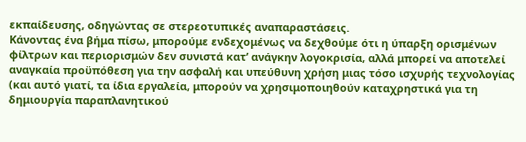εκπαίδευσης, οδηγώντας σε στερεοτυπικές αναπαραστάσεις.
Κάνοντας ένα βήμα πίσω, μπορούμε ενδεχομένως να δεχθούμε ότι η ύπαρξη ορισμένων φίλτρων και περιορισμών δεν συνιστά κατ’ ανάγκην λογοκρισία, αλλά μπορεί να αποτελεί αναγκαία προϋπόθεση για την ασφαλή και υπεύθυνη χρήση μιας τόσο ισχυρής τεχνολογίας (και αυτό γιατί, τα ίδια εργαλεία, μπορούν να χρησιμοποιηθούν καταχρηστικά για τη δημιουργία παραπλανητικού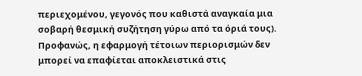περιεχομένου, γεγονός που καθιστά αναγκαία μια σοβαρή θεσμική συζήτηση γύρω από τα όριά τους). Προφανώς, η εφαρμογή τέτοιων περιορισμών δεν μπορεί να επαφίεται αποκλειστικά στις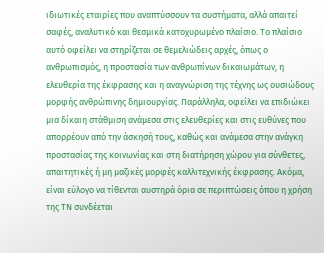ιδιωτικές εταιρίες που αναπτύσσουν τα συστήματα, αλλά απαιτεί σαφές, αναλυτικό και θεσμικά κατοχυρωμένο πλαίσιο. Το πλαίσιο αυτό οφείλει να στηρίζεται σε θεμελιώδεις αρχές, όπως ο ανθρωπισμός, η προστασία των ανθρωπίνων δικαιωμάτων, η ελευθερία της έκφρασης και η αναγνώριση της τέχνης ως ουσιώδους μορφής ανθρώπινης δημιουργίας. Παράλληλα, οφείλει να επιδιώκει μια δίκαιη στάθμιση ανάμεσα στις ελευθερίες και στις ευθύνες που απορρέουν από την άσκησή τους, καθώς και ανάμεσα στην ανάγκη προστασίας της κοινωνίας και στη διατήρηση χώρου για σύνθετες, απαιτητικές ή μη μαζικές μορφές καλλιτεχνικής έκφρασης. Ακόμα, είναι εύλογο να τίθενται αυστηρά όρια σε περιπτώσεις όπου η χρήση της ΤΝ συνδέεται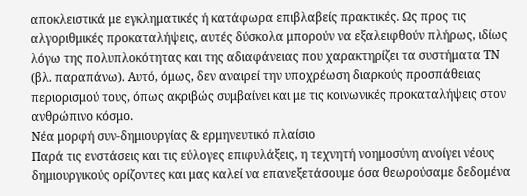αποκλειστικά με εγκληματικές ή κατάφωρα επιβλαβείς πρακτικές. Ως προς τις αλγοριθμικές προκαταλήψεις, αυτές δύσκολα μπορούν να εξαλειφθούν πλήρως, ιδίως λόγω της πολυπλοκότητας και της αδιαφάνειας που χαρακτηρίζει τα συστήματα ΤΝ (βλ. παραπάνω). Αυτό, όμως, δεν αναιρεί την υποχρέωση διαρκούς προσπάθειας περιορισμού τους, όπως ακριβώς συμβαίνει και με τις κοινωνικές προκαταλήψεις στον ανθρώπινο κόσμο.
Νέα μορφή συν-δημιουργίας & ερμηνευτικό πλαίσιο
Παρά τις ενστάσεις και τις εύλογες επιφυλάξεις, η τεχνητή νοημοσύνη ανοίγει νέους δημιουργικούς ορίζοντες και μας καλεί να επανεξετάσουμε όσα θεωρούσαμε δεδομένα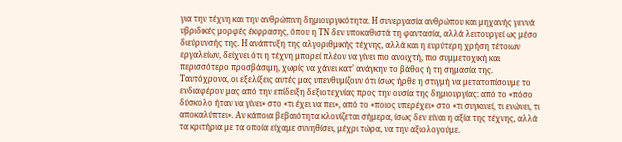για την τέχνη και την ανθρώπινη δημιουργικότητα. Η συνεργασία ανθρώπου και μηχανής γεννά υβριδικές μορφές έκφρασης, όπου η ΤΝ δεν υποκαθιστά τη φαντασία, αλλά λειτουργεί ως μέσο διεύρυνσής της. Η ανάπτυξη της αλγοριθμικής τέχνης, αλλά και η ευρύτερη χρήση τέτοιων εργαλείων, δείχνει ότι η τέχνη μπορεί πλέον να γίνει πιο ανοιχτή, πιο συμμετοχική και περισσότερο προσβάσιμη, χωρίς να χάνει κατ’ ανάγκην το βάθος ή τη σημασία της.
Ταυτόχρονα, οι εξελίξεις αυτές μας υπενθυμίζουν ότι ίσως ήρθε η στιγμή να μετατοπίσουμε το ενδιαφέρον μας από την επίδειξη δεξιοτεχνίας προς την ουσία της δημιουργίας: από το «πόσο δύσκολο ήταν να γίνει» στο «τι έχει να πει», από το «ποιος υπερέχει» στο «τι συγκινεί, τι ενώνει, τι αποκαλύπτει». Αν κάποια βεβαιότητα κλονίζεται σήμερα, ίσως δεν είναι η αξία της τέχνης, αλλά τα κριτήρια με τα οποία είχαμε συνηθίσει, μέχρι τώρα, να την αξιολογούμε.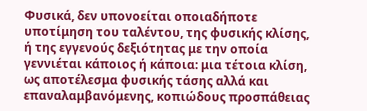Φυσικά, δεν υπονοείται οποιαδήποτε υποτίμηση του ταλέντου, της φυσικής κλίσης, ή της εγγενούς δεξιότητας με την οποία γεννιέται κάποιος ή κάποια: μια τέτοια κλίση, ως αποτέλεσμα φυσικής τάσης αλλά και επαναλαμβανόμενης, κοπιώδους προσπάθειας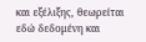και εξέλιξης, θεωρείται εδώ δεδομένη και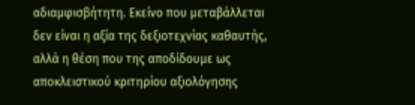αδιαμφισβήτητη. Εκείνο που μεταβάλλεται δεν είναι η αξία της δεξιοτεχνίας καθαυτής, αλλά η θέση που της αποδίδουμε ως αποκλειστικού κριτηρίου αξιολόγησης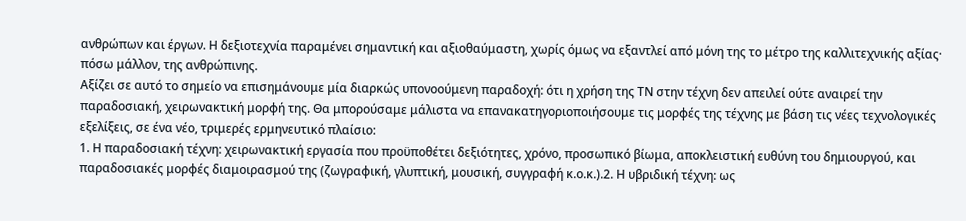ανθρώπων και έργων. Η δεξιοτεχνία παραμένει σημαντική και αξιοθαύμαστη, χωρίς όμως να εξαντλεί από μόνη της το μέτρο της καλλιτεχνικής αξίας· πόσω μάλλον, της ανθρώπινης.
Αξίζει σε αυτό το σημείο να επισημάνουμε μία διαρκώς υπονοούμενη παραδοχή: ότι η χρήση της ΤΝ στην τέχνη δεν απειλεί ούτε αναιρεί την παραδοσιακή, χειρωνακτική μορφή της. Θα μπορούσαμε μάλιστα να επανακατηγοριοποιήσουμε τις μορφές της τέχνης με βάση τις νέες τεχνολογικές εξελίξεις, σε ένα νέο, τριμερές ερμηνευτικό πλαίσιο:
1. Η παραδοσιακή τέχνη: χειρωνακτική εργασία που προϋποθέτει δεξιότητες, χρόνο, προσωπικό βίωμα, αποκλειστική ευθύνη του δημιουργού, και παραδοσιακές μορφές διαμοιρασμού της (ζωγραφική, γλυπτική, μουσική, συγγραφή κ.ο.κ.).2. Η υβριδική τέχνη: ως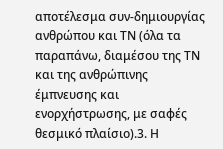αποτέλεσμα συν-δημιουργίας ανθρώπου και ΤΝ (όλα τα παραπάνω, διαμέσου της ΤΝ και της ανθρώπινης έμπνευσης και ενορχήστρωσης, με σαφές θεσμικό πλαίσιο).3. Η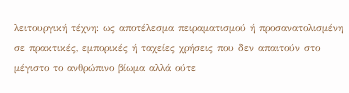λειτουργική τέχνη: ως αποτέλεσμα πειραματισμού ή προσανατολισμένη σε πρακτικές, εμπορικές ή ταχείες χρήσεις που δεν απαιτούν στο μέγιστο το ανθρώπινο βίωμα αλλά ούτε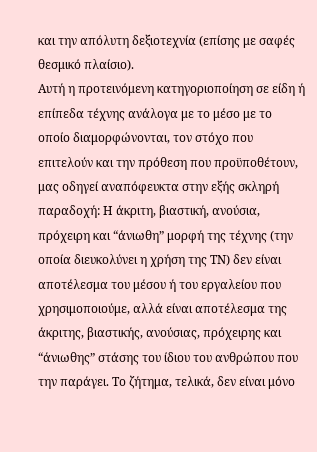και την απόλυτη δεξιοτεχνία (επίσης με σαφές θεσμικό πλαίσιο).
Αυτή η προτεινόμενη κατηγοριοποίηση σε είδη ή επίπεδα τέχνης ανάλογα με το μέσο με το οποίο διαμορφώνονται, τον στόχο που επιτελούν και την πρόθεση που προϋποθέτουν, μας οδηγεί αναπόφευκτα στην εξής σκληρή παραδοχή: Η άκριτη, βιαστική, ανούσια, πρόχειρη και “άνιωθη” μορφή της τέχνης (την οποία διευκολύνει η χρήση της ΤΝ) δεν είναι αποτέλεσμα του μέσου ή του εργαλείου που χρησιμοποιούμε, αλλά είναι αποτέλεσμα της άκριτης, βιαστικής, ανούσιας, πρόχειρης και “άνιωθης” στάσης του ίδιου του ανθρώπου που την παράγει. Το ζήτημα, τελικά, δεν είναι μόνο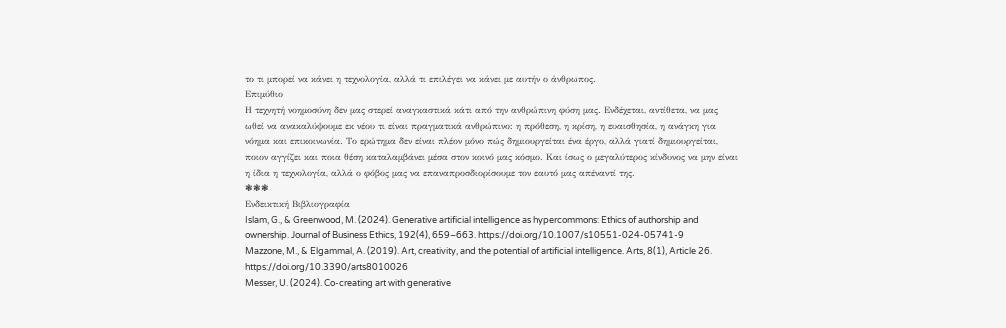το τι μπορεί να κάνει η τεχνολογία, αλλά τι επιλέγει να κάνει με αυτήν ο άνθρωπος.
Επιμύθιο
Η τεχνητή νοημοσύνη δεν μας στερεί αναγκαστικά κάτι από την ανθρώπινη φύση μας. Ενδέχεται, αντίθετα, να μας ωθεί να ανακαλύψουμε εκ νέου τι είναι πραγματικά ανθρώπινο: η πρόθεση, η κρίση, η ευαισθησία, η ανάγκη για νόημα και επικοινωνία. Το ερώτημα δεν είναι πλέον μόνο πώς δημιουργείται ένα έργο, αλλά γιατί δημιουργείται, ποιον αγγίζει και ποια θέση καταλαμβάνει μέσα στον κοινό μας κόσμο. Και ίσως ο μεγαλύτερος κίνδυνος να μην είναι η ίδια η τεχνολογία, αλλά ο φόβος μας να επαναπροσδιορίσουμε τον εαυτό μας απέναντί της.
❃❃❃
Ενδεικτική Βιβλιογραφία
Islam, G., & Greenwood, M. (2024). Generative artificial intelligence as hypercommons: Ethics of authorship and ownership. Journal of Business Ethics, 192(4), 659–663. https://doi.org/10.1007/s10551-024-05741-9
Mazzone, M., & Elgammal, A. (2019). Art, creativity, and the potential of artificial intelligence. Arts, 8(1), Article 26. https://doi.org/10.3390/arts8010026
Messer, U. (2024). Co-creating art with generative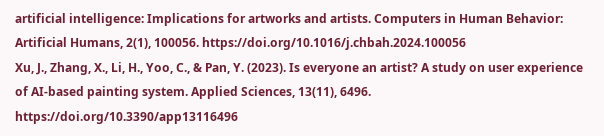artificial intelligence: Implications for artworks and artists. Computers in Human Behavior: Artificial Humans, 2(1), 100056. https://doi.org/10.1016/j.chbah.2024.100056
Xu, J., Zhang, X., Li, H., Yoo, C., & Pan, Y. (2023). Is everyone an artist? A study on user experience of AI-based painting system. Applied Sciences, 13(11), 6496. https://doi.org/10.3390/app13116496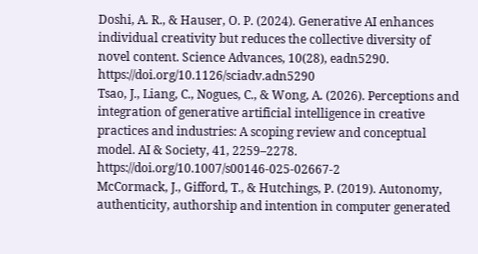Doshi, A. R., & Hauser, O. P. (2024). Generative AI enhances individual creativity but reduces the collective diversity of novel content. Science Advances, 10(28), eadn5290. https://doi.org/10.1126/sciadv.adn5290
Tsao, J., Liang, C., Nogues, C., & Wong, A. (2026). Perceptions and integration of generative artificial intelligence in creative practices and industries: A scoping review and conceptual model. AI & Society, 41, 2259–2278. https://doi.org/10.1007/s00146-025-02667-2
McCormack, J., Gifford, T., & Hutchings, P. (2019). Autonomy, authenticity, authorship and intention in computer generated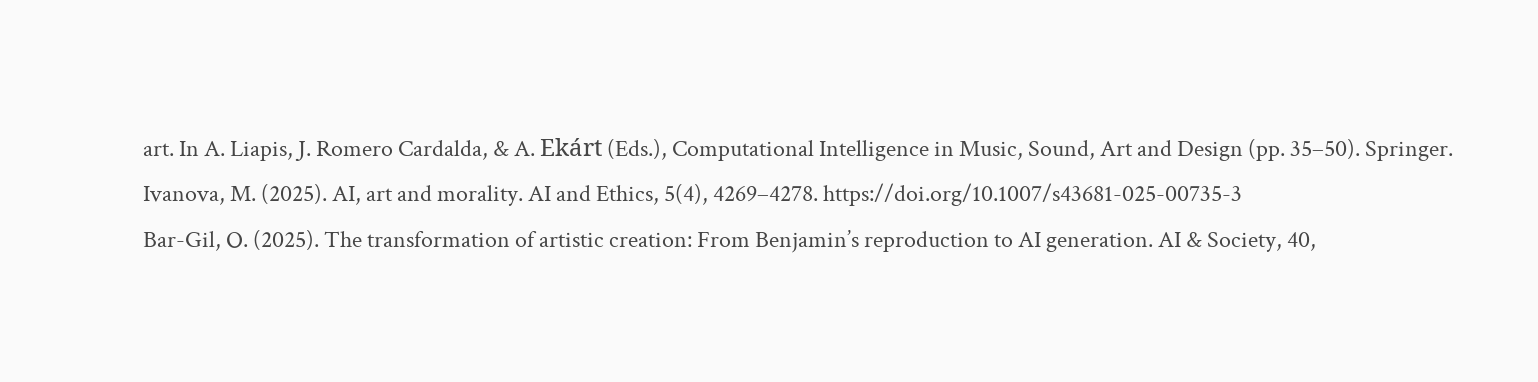art. In A. Liapis, J. Romero Cardalda, & A. Ekárt (Eds.), Computational Intelligence in Music, Sound, Art and Design (pp. 35–50). Springer.
Ivanova, M. (2025). AI, art and morality. AI and Ethics, 5(4), 4269–4278. https://doi.org/10.1007/s43681-025-00735-3
Bar-Gil, O. (2025). The transformation of artistic creation: From Benjamin’s reproduction to AI generation. AI & Society, 40,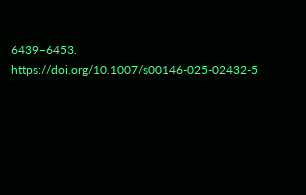6439–6453. https://doi.org/10.1007/s00146-025-02432-5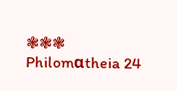❃❃❃
Philomαtheia 24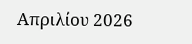Απριλίου 2026